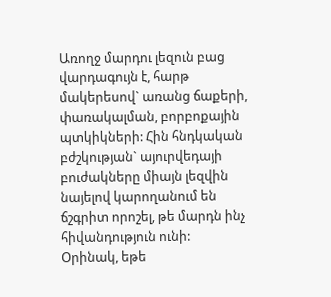Առողջ մարդու լեզուն բաց վարդագույն է, հարթ մակերեսով` առանց ճաքերի, փառակալման, բորբոքային պտկիկների: Հին հնդկական բժշկության` այուրվեդայի բուժակները միայն լեզվին նայելով կարողանում են ճշգրիտ որոշել, թե մարդն ինչ հիվանդություն ունի:
Օրինակ, եթե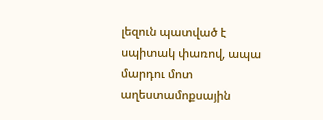լեզուն պատված է սպիտակ փառով, ապա մարդու մոտ աղեստամոքսային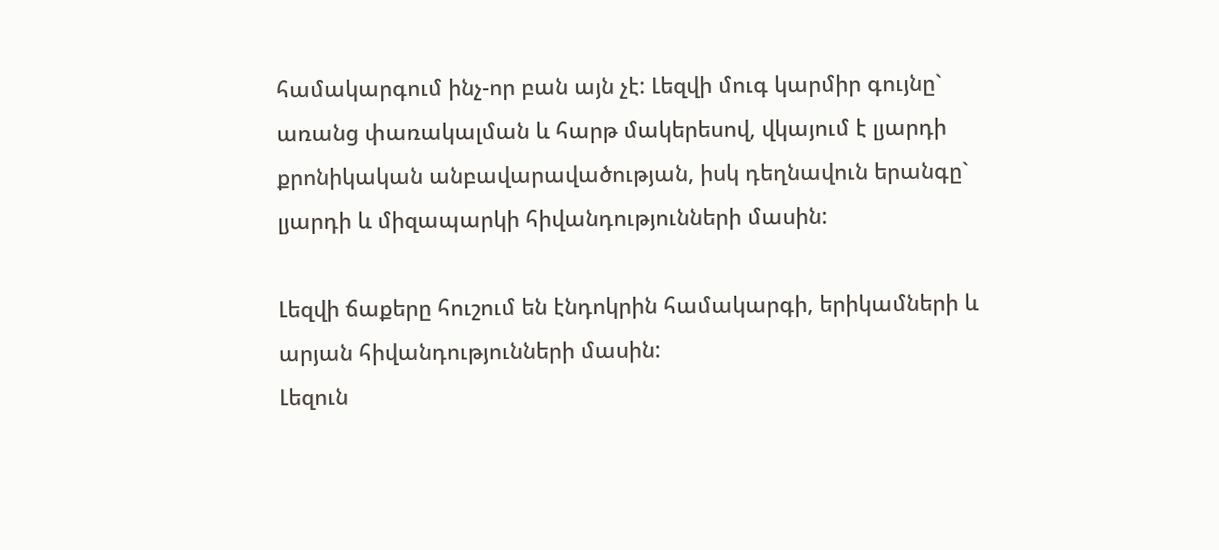համակարգում ինչ-որ բան այն չէ: Լեզվի մուգ կարմիր գույնը` առանց փառակալման և հարթ մակերեսով, վկայում է լյարդի քրոնիկական անբավարավածության, իսկ դեղնավուն երանգը` լյարդի և միզապարկի հիվանդությունների մասին:

Լեզվի ճաքերը հուշում են էնդոկրին համակարգի, երիկամների և արյան հիվանդությունների մասին:
Լեզուն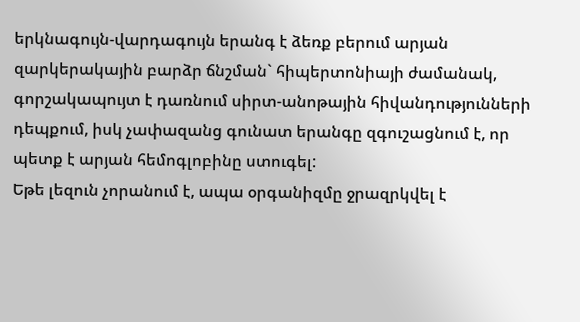երկնագույն-վարդագույն երանգ է ձեռք բերում արյան զարկերակային բարձր ճնշման` հիպերտոնիայի ժամանակ, գորշակապույտ է դառնում սիրտ-անոթային հիվանդությունների դեպքում, իսկ չափազանց գունատ երանգը զգուշացնում է, որ պետք է արյան հեմոգլոբինը ստուգել:
Եթե լեզուն չորանում է, ապա օրգանիզմը ջրազրկվել է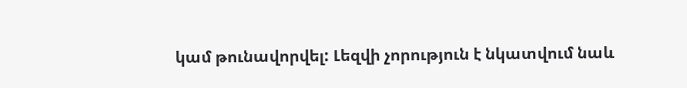կամ թունավորվել: Լեզվի չորություն է նկատվում նաև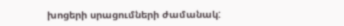խոցերի սրացումների ժամանակ: